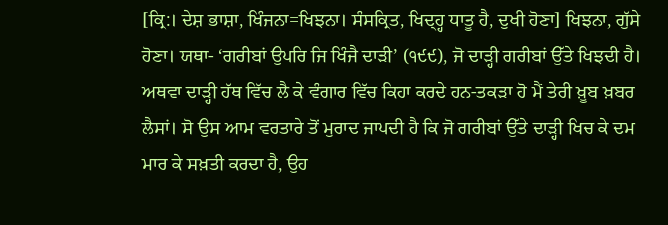[ਕ੍ਰਿ:। ਦੇਸ਼ ਭਾਸ਼ਾ, ਖਿੰਜਨਾ=ਖਿਝਨਾ। ਸੰਸਕ੍ਰਿਤ, ਖਿਦ੍ਹ੍ਹ ਧਾਤੂ ਹੈ, ਦੁਖੀ ਹੋਣਾ] ਖਿਝਨਾ, ਗੁੱਸੇ ਹੋਣਾ। ਯਥਾ- ‘ਗਰੀਬਾਂ ਉਪਰਿ ਜਿ ਖਿੰਜੈ ਦਾੜੀ’ (੧੯੯), ਜੋ ਦਾੜ੍ਹੀ ਗਰੀਬਾਂ ਉੱਤੇ ਖਿਝਦੀ ਹੈ। ਅਥਵਾ ਦਾੜ੍ਹੀ ਹੱਥ ਵਿੱਚ ਲੈ ਕੇ ਵੰਗਾਰ ਵਿੱਚ ਕਿਹਾ ਕਰਦੇ ਹਨ-ਤਕੜਾ ਹੋ ਮੈਂ ਤੇਰੀ ਖ਼ੂਬ ਖ਼ਬਰ ਲੈਸਾਂ। ਸੋ ਉਸ ਆਮ ਵਰਤਾਰੇ ਤੋਂ ਮੁਰਾਦ ਜਾਪਦੀ ਹੈ ਕਿ ਜੋ ਗਰੀਬਾਂ ਉੱਤੇ ਦਾੜ੍ਹੀ ਖਿਚ ਕੇ ਦਮ ਮਾਰ ਕੇ ਸਖ਼ਤੀ ਕਰਦਾ ਹੈ, ਉਹ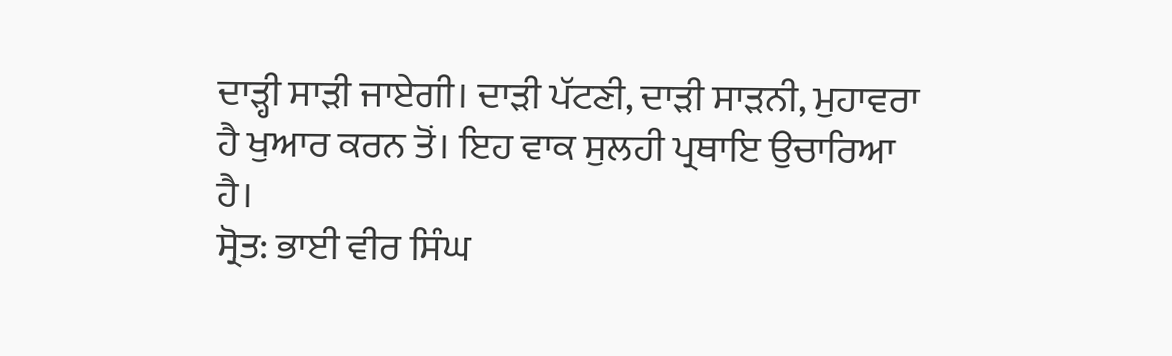ਦਾੜ੍ਹੀ ਸਾੜੀ ਜਾਏਗੀ। ਦਾੜੀ ਪੱਟਣੀ, ਦਾੜੀ ਸਾੜਨੀ, ਮੁਹਾਵਰਾ ਹੈ ਖੁਆਰ ਕਰਨ ਤੋਂ। ਇਹ ਵਾਕ ਸੁਲਹੀ ਪ੍ਰਥਾਇ ਉਚਾਰਿਆ ਹੈ।
ਸ੍ਰੋਤ: ਭਾਈ ਵੀਰ ਸਿੰਘ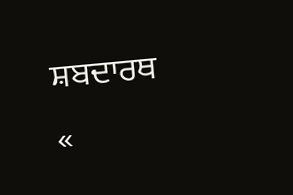ਸ਼ਬਦਾਰਥ
«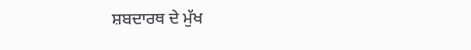ਸ਼ਬਦਾਰਥ ਦੇ ਮੁੱਖ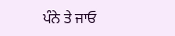ਪੰਨੇ ਤੇ ਜਾਓ